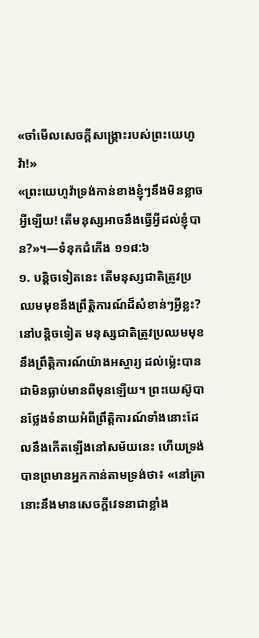«ចាំមើលសេចក្ដីសង្គ្រោះរបស់ព្រះយេហូវ៉ា!»
«ព្រះយេហូវ៉ាទ្រង់កាន់ខាងខ្ញុំៗនឹងមិនខ្លាចអ្វីឡើយ! តើមនុស្សអាចនឹងធ្វើអ្វីដល់ខ្ញុំបាន?»។—ទំនុកដំកើង ១១៨:៦
១. បន្ដិចទៀតនេះ តើមនុស្សជាតិត្រូវប្រឈមមុខនឹងព្រឹត្ដិការណ៍ដ៏សំខាន់ៗអ្វីខ្លះ?
នៅបន្ដិចទៀត មនុស្សជាតិត្រូវប្រឈមមុខនឹងព្រឹត្ដិការណ៍យ៉ាងអស្ចារ្យ ដល់ម្ល៉េះបានជាមិនធ្លាប់មានពីមុនឡើយ។ ព្រះយេស៊ូបានថ្លែងទំនាយអំពីព្រឹត្ដិការណ៍ទាំងនោះដែលនឹងកើតឡើងនៅសម័យនេះ ហើយទ្រង់បានព្រមានអ្នកកាន់តាមទ្រង់ថា៖ «នៅគ្រានោះនឹងមានសេចក្ដីវេទនាជាខ្លាំង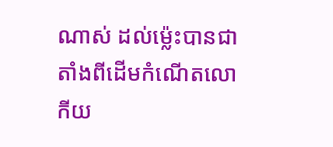ណាស់ ដល់ម្ល៉េះបានជាតាំងពីដើមកំណើតលោកីយ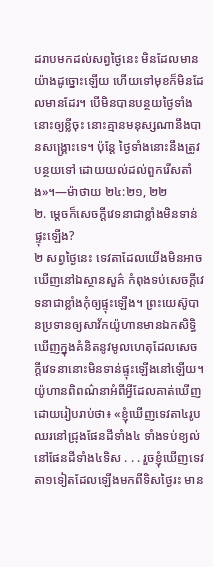ដរាបមកដល់សព្វថ្ងៃនេះ មិនដែលមានយ៉ាងដូច្នោះឡើយ ហើយទៅមុខក៏មិនដែលមានដែរ។ បើមិនបានបន្ថយថ្ងៃទាំងនោះឲ្យខ្លីចុះ នោះគ្មានមនុស្សណានឹងបានសង្គ្រោះទេ។ ប៉ុន្តែ ថ្ងៃទាំងនោះនឹងត្រូវបន្ថយទៅ ដោយយល់ដល់ពួករើសតាំង»។—ម៉ាថាយ ២៤:២១, ២២
២. ម្ដេចក៏សេចក្ដីវេទនាជាខ្លាំងមិនទាន់ផ្ទុះឡើង?
២ សព្វថ្ងៃនេះ ទេវតាដែលយើងមិនអាចឃើញនៅឯស្ថានសួគ៌ កំពុងទប់សេចក្ដីវេទនាជាខ្លាំងកុំឲ្យផ្ទុះឡើង។ ព្រះយេស៊ូបានប្រទានឲ្យសាវ័កយ៉ូហានមានឯកសិទ្ធិឃើញក្នុងគំនិតនូវមូលហេតុដែលសេចក្ដីវេទនានោះមិនទាន់ផ្ទុះឡើងនៅឡើយ។ យ៉ូហានពិពណ៌នាអំពីអ្វីដែលគាត់ឃើញដោយរៀបរាប់ថា៖ «ខ្ញុំឃើញទេវតា៤រូបឈរនៅជ្រុងផែនដីទាំង៤ ទាំងទប់ខ្យល់នៅផែនដីទាំង៤ទិស . . . រួចខ្ញុំឃើញទេវតា១ទៀតដែលឡើងមកពីទិសថ្ងៃរះ មាន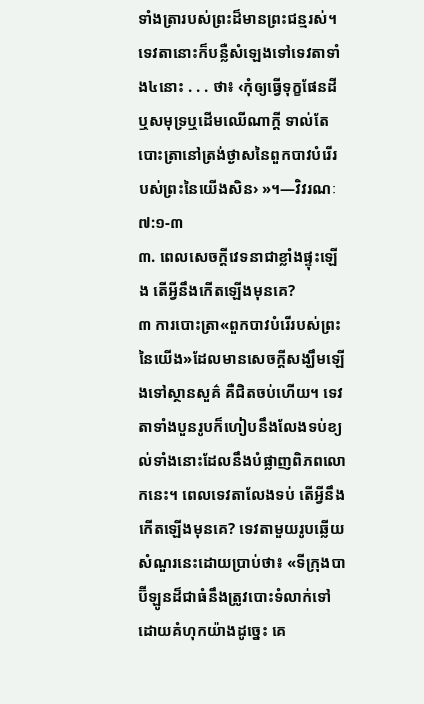ទាំងត្រារបស់ព្រះដ៏មានព្រះជន្មរស់។ ទេវតានោះក៏បន្លឺសំឡេងទៅទេវតាទាំង៤នោះ . . . ថា៖ ‹កុំឲ្យធ្វើទុក្ខផែនដីឬសមុទ្រឬដើមឈើណាក្ដី ទាល់តែបោះត្រានៅត្រង់ថ្ងាសនៃពួកបាវបំរើរបស់ព្រះនៃយើងសិន› »។—វិវរណៈ ៧:១-៣
៣. ពេលសេចក្ដីវេទនាជាខ្លាំងផ្ទុះឡើង តើអ្វីនឹងកើតឡើងមុនគេ?
៣ ការបោះត្រា«ពួកបាវបំរើរបស់ព្រះនៃយើង»ដែលមានសេចក្ដីសង្ឃឹមឡើងទៅស្ថានសួគ៌ គឺជិតចប់ហើយ។ ទេវតាទាំងបួនរូបក៏ហៀបនឹងលែងទប់ខ្យល់ទាំងនោះដែលនឹងបំផ្លាញពិភពលោកនេះ។ ពេលទេវតាលែងទប់ តើអ្វីនឹងកើតឡើងមុនគេ? ទេវតាមួយរូបឆ្លើយសំណួរនេះដោយប្រាប់ថា៖ «ទីក្រុងបាប៊ីឡូនដ៏ជាធំនឹងត្រូវបោះទំលាក់ទៅដោយគំហុកយ៉ាងដូច្នេះ គេ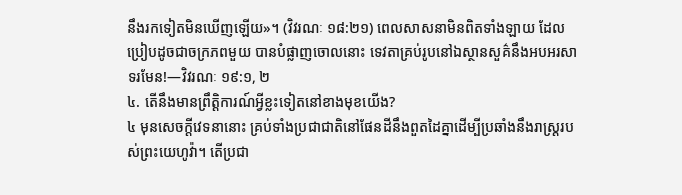នឹងរកទៀតមិនឃើញឡើយ»។ (វិវរណៈ ១៨:២១) ពេលសាសនាមិនពិតទាំងឡាយ ដែលប្រៀបដូចជាចក្រភពមួយ បានបំផ្លាញចោលនោះ ទេវតាគ្រប់រូបនៅឯស្ថានសួគ៌នឹងអបអរសាទរមែន!—វិវរណៈ ១៩:១, ២
៤. តើនឹងមានព្រឹត្ដិការណ៍អ្វីខ្លះទៀតនៅខាងមុខយើង?
៤ មុនសេចក្ដីវេទនានោះ គ្រប់ទាំងប្រជាជាតិនៅផែនដីនឹងពួតដៃគ្នាដើម្បីប្រឆាំងនឹងរាស្ត្ររបស់ព្រះយេហូវ៉ា។ តើប្រជា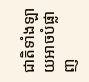ជាតិទាំងឡាយអាចបំផ្លាញ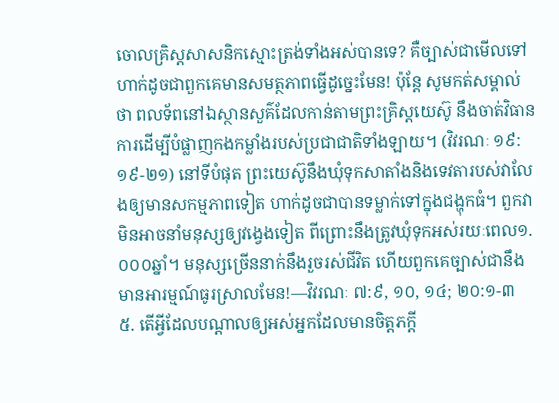ចោលគ្រិស្តសាសនិកស្មោះត្រង់ទាំងអស់បានទេ? គឺច្បាស់ជាមើលទៅហាក់ដូចជាពួកគេមានសមត្ថភាពធ្វើដូច្នេះមែន! ប៉ុន្តែ សូមកត់សម្គាល់ថា ពលទ័ពនៅឯស្ថានសួគ៌ដែលកាន់តាមព្រះគ្រិស្តយេស៊ូ នឹងចាត់វិធានការដើម្បីបំផ្លាញកងកម្លាំងរបស់ប្រជាជាតិទាំងឡាយ។ (វិវរណៈ ១៩:១៩-២១) នៅទីបំផុត ព្រះយេស៊ូនឹងឃុំទុកសាតាំងនិងទេវតារបស់វាលែងឲ្យមានសកម្មភាពទៀត ហាក់ដូចជាបានទម្លាក់ទៅក្នុងជង្ហុកធំ។ ពួកវាមិនអាចនាំមនុស្សឲ្យវង្វេងទៀត ពីព្រោះនឹងត្រូវឃុំទុកអស់រយៈពេល១.០០០ឆ្នាំ។ មនុស្សច្រើននាក់នឹងរួចរស់ជីវិត ហើយពួកគេច្បាស់ជានឹងមានអារម្មណ៍ធូរស្រាលមែន!—វិវរណៈ ៧:៩, ១០, ១៤; ២០:១-៣
៥. តើអ្វីដែលបណ្ដាលឲ្យអស់អ្នកដែលមានចិត្តភក្ដី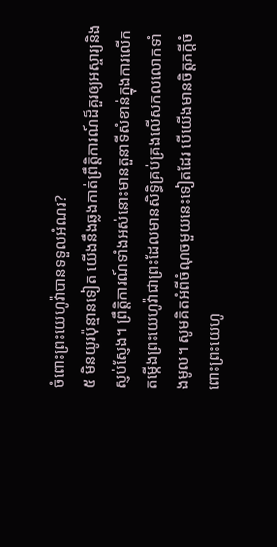ចំពោះព្រះយេហូវ៉ាបានទទួលអំណរ?
៥ មិនយូរប៉ុន្មានទៀត យើងនឹងឆ្លងកាត់ព្រឹត្ដិការណ៍ដ៏គួរឲ្យអស្ចារ្យនិងស្ញប់ស្ញែង។ ព្រឹត្ដិការណ៍ទាំងអស់នោះមានតួនាទីសំខាន់ក្នុងការលើកតម្កើងព្រះយេហូវ៉ាជាព្រះដែលមានសិទ្ធិគ្រប់គ្រងលើសកលលោកទាំងមូល។ សូមគិតអំពីចំណុចមួយនេះទៀតដែរ បើយើងមានចិត្តភក្ដីចំពោះព្រះយេហូ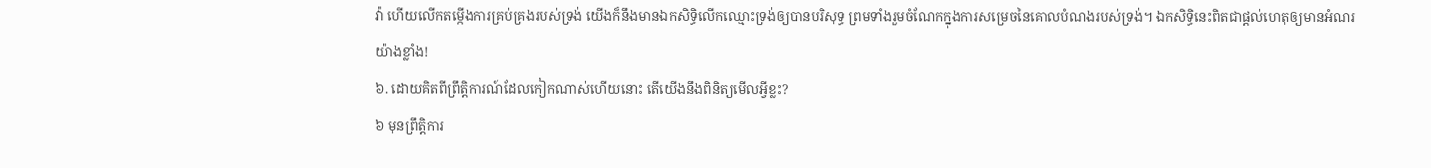វ៉ា ហើយលើកតម្កើងការគ្រប់គ្រងរបស់ទ្រង់ យើងក៏នឹងមានឯកសិទ្ធិលើកឈ្មោះទ្រង់ឲ្យបានបរិសុទ្ធ ព្រមទាំងរួមចំណែកក្នុងការសម្រេចនៃគោលបំណងរបស់ទ្រង់។ ឯកសិទ្ធិនេះពិតជាផ្ដល់ហេតុឲ្យមានអំណរយ៉ាងខ្លាំង!
៦. ដោយគិតពីព្រឹត្ដិការណ៍ដែលកៀកណាស់ហើយនោះ តើយើងនឹងពិនិត្យមើលអ្វីខ្លះ?
៦ មុនព្រឹត្ដិការ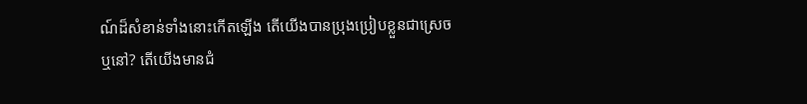ណ៍ដ៏សំខាន់ទាំងនោះកើតឡើង តើយើងបានប្រុងប្រៀបខ្លួនជាស្រេចឬនៅ? តើយើងមានជំ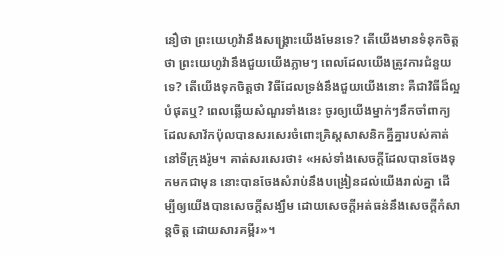នឿថា ព្រះយេហូវ៉ានឹងសង្គ្រោះយើងមែនទេ? តើយើងមានទំនុកចិត្តថា ព្រះយេហូវ៉ានឹងជួយយើងភ្លាមៗ ពេលដែលយើងត្រូវការជំនួយទេ? តើយើងទុកចិត្តថា វិធីដែលទ្រង់នឹងជួយយើងនោះ គឺជាវិធីដ៏ល្អបំផុតឬ? ពេលឆ្លើយសំណួរទាំងនេះ ចូរឲ្យយើងម្នាក់ៗនឹកចាំពាក្យដែលសាវ័កប៉ុលបានសរសេរចំពោះគ្រិស្តសាសនិកគ្នីគ្នារបស់គាត់នៅទីក្រុងរ៉ូម។ គាត់សរសេរថា៖ «អស់ទាំងសេចក្ដីដែលបានចែងទុកមកជាមុន នោះបានចែងសំរាប់នឹងបង្រៀនដល់យើងរាល់គ្នា ដើម្បីឲ្យយើងបានសេចក្ដីសង្ឃឹម ដោយសេចក្ដីអត់ធន់នឹងសេចក្ដីកំសាន្តចិត្ត ដោយសារគម្ពីរ»។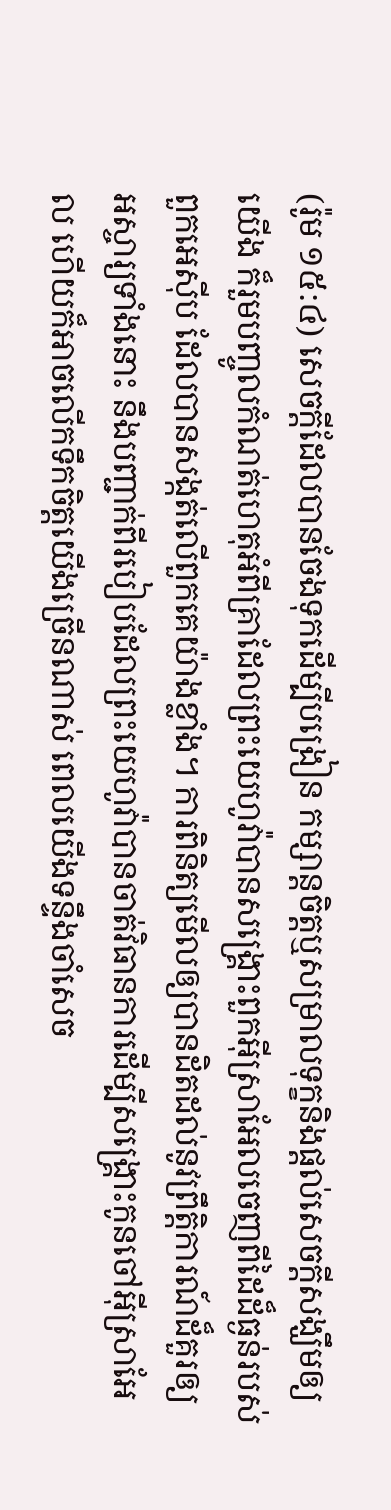(រ៉ូម ១៥:៤) សេចក្ដីដែលបានចែងទុកដើម្បីបង្រៀន កម្សាន្តចិត្តឬសម្រាលទុក្ខនិងផ្ដល់សេចក្ដីសង្ឃឹមឲ្យយើង ក៏រួមបញ្ចូលកំណត់ហេតុអំពីគ្រាដែលព្រះយេហូវ៉ាបានសង្គ្រោះពួកអ៊ីស្រាអែលចេញពីដៃដ៏ធ្ងន់របស់ពួកអេស៊ីប ដែលបានសង្កត់លើពួកគេយ៉ាងខ្លាំង។ ការពិនិត្យមើលឲ្យបានដិតដល់នូវព្រឹត្ដិការណ៍ដ៏គួរឲ្យអស្ចារ្យទាំងនោះ នឹងបញ្ជាក់ពីរបៀបដែលព្រះយេហូវ៉ាបានចាត់វិធានការដើម្បីសង្គ្រោះកូនចៅអ៊ីស្រាអែល ហើយក៏អាចលើកទឹកចិត្តយើងច្រើនណាស់ ពេលយើងទន្ទឹងចាំសេច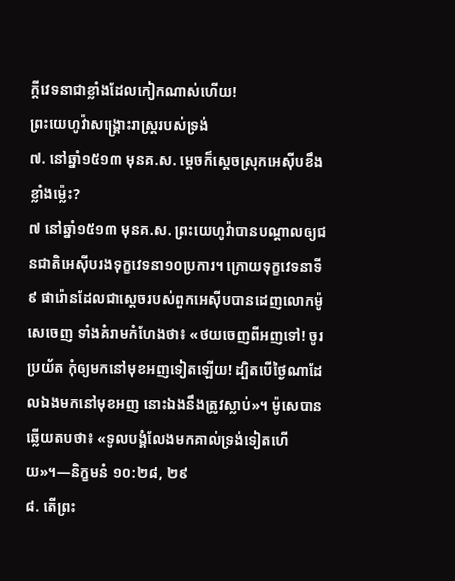ក្ដីវេទនាជាខ្លាំងដែលកៀកណាស់ហើយ!
ព្រះយេហូវ៉ាសង្គ្រោះរាស្ត្ររបស់ទ្រង់
៧. នៅឆ្នាំ១៥១៣ មុនគ.ស. ម្ដេចក៏ស្តេចស្រុកអេស៊ីបខឹងខ្លាំងម្ល៉េះ?
៧ នៅឆ្នាំ១៥១៣ មុនគ.ស. ព្រះយេហូវ៉ាបានបណ្ដាលឲ្យជនជាតិអេស៊ីបរងទុក្ខវេទនា១០ប្រការ។ ក្រោយទុក្ខវេទនាទី៩ ផារ៉ោនដែលជាស្តេចរបស់ពួកអេស៊ីបបានដេញលោកម៉ូសេចេញ ទាំងគំរាមកំហែងថា៖ «ថយចេញពីអញទៅ! ចូរប្រយ័ត កុំឲ្យមកនៅមុខអញទៀតឡើយ! ដ្បិតបើថ្ងៃណាដែលឯងមកនៅមុខអញ នោះឯងនឹងត្រូវស្លាប់»។ ម៉ូសេបានឆ្លើយតបថា៖ «ទូលបង្គំលែងមកគាល់ទ្រង់ទៀតហើយ»។—និក្ខមនំ ១០:២៨, ២៩
៨. តើព្រះ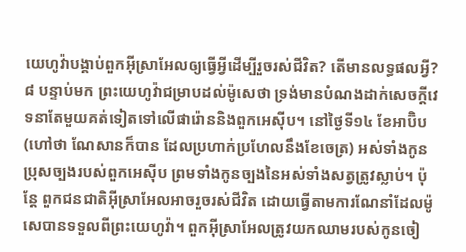យេហូវ៉ាបង្គាប់ពួកអ៊ីស្រាអែលឲ្យធ្វើអ្វីដើម្បីរួចរស់ជីវិត? តើមានលទ្ធផលអ្វី?
៨ បន្ទាប់មក ព្រះយេហូវ៉ាជម្រាបដល់ម៉ូសេថា ទ្រង់មានបំណងដាក់សេចក្ដីវេទនាតែមួយគត់ទៀតទៅលើផារ៉ោននិងពួកអេស៊ីប។ នៅថ្ងៃទី១៤ ខែអាប៊ិប (ហៅថា ណែសានក៏បាន ដែលប្រហាក់ប្រហែលនឹងខែចេត្រ) អស់ទាំងកូនប្រុសច្បងរបស់ពួកអេស៊ីប ព្រមទាំងកូនច្បងនៃអស់ទាំងសត្វត្រូវស្លាប់។ ប៉ុន្តែ ពួកជនជាតិអ៊ីស្រាអែលអាចរួចរស់ជីវិត ដោយធ្វើតាមការណែនាំដែលម៉ូសេបានទទួលពីព្រះយេហូវ៉ា។ ពួកអ៊ីស្រាអែលត្រូវយកឈាមរបស់កូនចៀ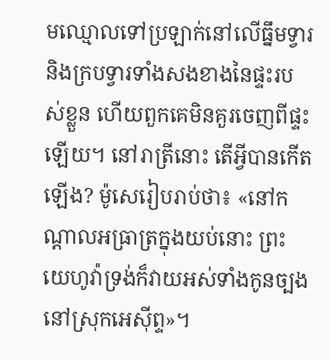មឈ្មោលទៅប្រឡាក់នៅលើធ្នឹមទ្វារនិងក្របទ្វារទាំងសងខាងនៃផ្ទះរបស់ខ្លួន ហើយពួកគេមិនគួរចេញពីផ្ទះឡើយ។ នៅរាត្រីនោះ តើអ្វីបានកើតឡើង? ម៉ូសេរៀបរាប់ថា៖ «នៅកណ្ដាលអធ្រាត្រក្នុងយប់នោះ ព្រះយេហូវ៉ាទ្រង់ក៏វាយអស់ទាំងកូនច្បងនៅស្រុកអេស៊ីព្ទ»។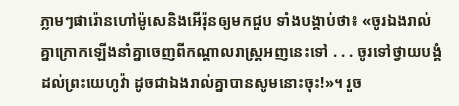ភ្លាមៗផារ៉ោនហៅម៉ូសេនិងអើរ៉ុនឲ្យមកជួប ទាំងបង្គាប់ថា៖ «ចូរឯងរាល់គ្នាក្រោកឡើងនាំគ្នាចេញពីកណ្ដាលរាស្ត្រអញនេះទៅ . . . ចូរទៅថ្វាយបង្គំដល់ព្រះយេហូវ៉ា ដូចជាឯងរាល់គ្នាបានសូមនោះចុះ!»។ រួច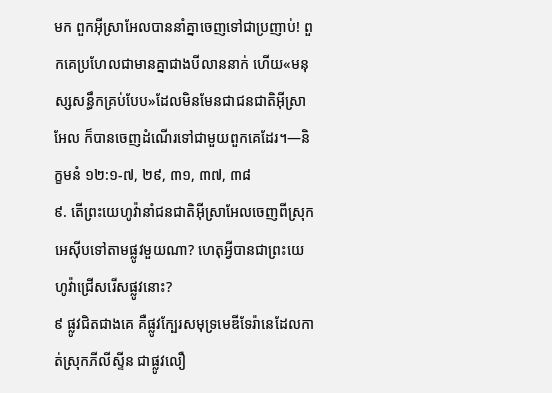មក ពួកអ៊ីស្រាអែលបាននាំគ្នាចេញទៅជាប្រញាប់! ពួកគេប្រហែលជាមានគ្នាជាងបីលាននាក់ ហើយ«មនុស្សសន្ធឹកគ្រប់បែប»ដែលមិនមែនជាជនជាតិអ៊ីស្រាអែល ក៏បានចេញដំណើរទៅជាមួយពួកគេដែរ។—និក្ខមនំ ១២:១-៧, ២៩, ៣១, ៣៧, ៣៨
៩. តើព្រះយេហូវ៉ានាំជនជាតិអ៊ីស្រាអែលចេញពីស្រុកអេស៊ីបទៅតាមផ្លូវមួយណា? ហេតុអ្វីបានជាព្រះយេហូវ៉ាជ្រើសរើសផ្លូវនោះ?
៩ ផ្លូវជិតជាងគេ គឺផ្លូវក្បែរសមុទ្រមេឌីទែរ៉ានេដែលកាត់ស្រុកភីលីស្ទីន ជាផ្លូវលឿ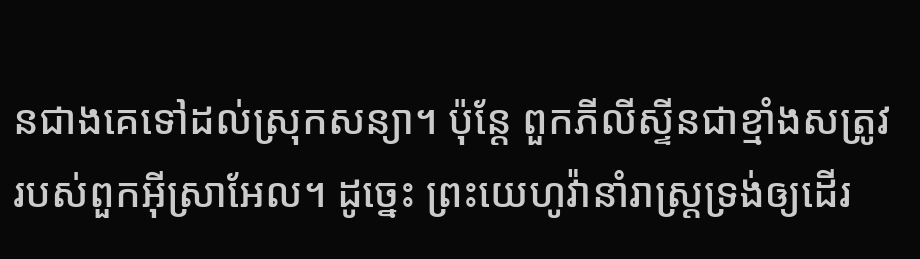នជាងគេទៅដល់ស្រុកសន្យា។ ប៉ុន្តែ ពួកភីលីស្ទីនជាខ្មាំងសត្រូវរបស់ពួកអ៊ីស្រាអែល។ ដូច្នេះ ព្រះយេហូវ៉ានាំរាស្ត្រទ្រង់ឲ្យដើរ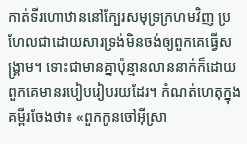កាត់ទីរហោឋាននៅក្បែរសមុទ្រក្រហមវិញ ប្រហែលជាដោយសារទ្រង់មិនចង់ឲ្យពួកគេធ្វើសង្គ្រាម។ ទោះជាមានគ្នាប៉ុន្មានលាននាក់ក៏ដោយ ពួកគេមានរបៀបរៀបរយដែរ។ កំណត់ហេតុក្នុងគម្ពីរចែងថា៖ «ពួកកូនចៅអ៊ីស្រា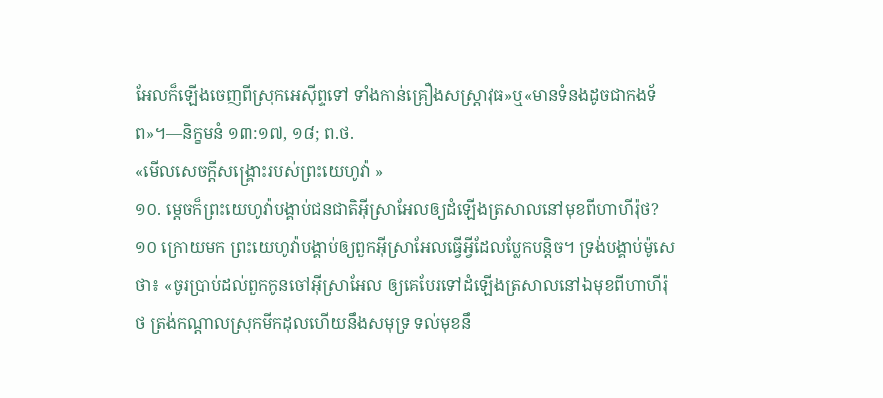អែលក៏ឡើងចេញពីស្រុកអេស៊ីព្ទទៅ ទាំងកាន់គ្រឿងសស្ដ្រាវុធ»ឬ«មានទំនងដូចជាកងទ័ព»។—និក្ខមនំ ១៣:១៧, ១៨; ព.ថ.
«មើលសេចក្ដីសង្គ្រោះរបស់ព្រះយេហូវ៉ា »
១០. ម្ដេចក៏ព្រះយេហូវ៉ាបង្គាប់ជនជាតិអ៊ីស្រាអែលឲ្យដំឡើងត្រសាលនៅមុខពីហាហីរ៉ុថ?
១០ ក្រោយមក ព្រះយេហូវ៉ាបង្គាប់ឲ្យពួកអ៊ីស្រាអែលធ្វើអ្វីដែលប្លែកបន្ដិច។ ទ្រង់បង្គាប់ម៉ូសេថា៖ «ចូរប្រាប់ដល់ពួកកូនចៅអ៊ីស្រាអែល ឲ្យគេបែរទៅដំឡើងត្រសាលនៅឯមុខពីហាហីរ៉ុថ ត្រង់កណ្ដាលស្រុកមីកដុលហើយនឹងសមុទ្រ ទល់មុខនឹ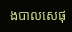ងបាលសេផុ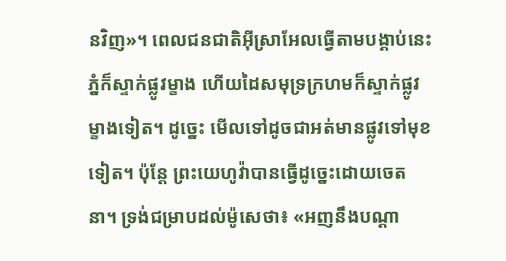នវិញ»។ ពេលជនជាតិអ៊ីស្រាអែលធ្វើតាមបង្គាប់នេះ ភ្នំក៏ស្ទាក់ផ្លូវម្ខាង ហើយដៃសមុទ្រក្រហមក៏ស្ទាក់ផ្លូវម្ខាងទៀត។ ដូច្នេះ មើលទៅដូចជាអត់មានផ្លូវទៅមុខទៀត។ ប៉ុន្តែ ព្រះយេហូវ៉ាបានធ្វើដូច្នេះដោយចេតនា។ ទ្រង់ជម្រាបដល់ម៉ូសេថា៖ «អញនឹងបណ្ដា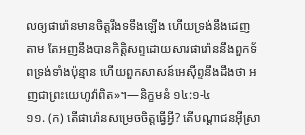លឲ្យផារ៉ោនមានចិត្តរឹងទទឹងឡើង ហើយទ្រង់នឹងដេញតាម តែអញនឹងបានកិត្ដិសព្ទដោយសារផារ៉ោននឹងពួកទ័ពទ្រង់ទាំងប៉ុន្មាន ហើយពួកសាសន៍អេស៊ីព្ទនឹងដឹងថា អញជាព្រះយេហូវ៉ាពិត»។—និក្ខមនំ ១៤:១-៤
១១. (ក) តើផារ៉ោនសម្រេចចិត្តធ្វើអ្វី? តើបណ្ដាជនអ៊ីស្រា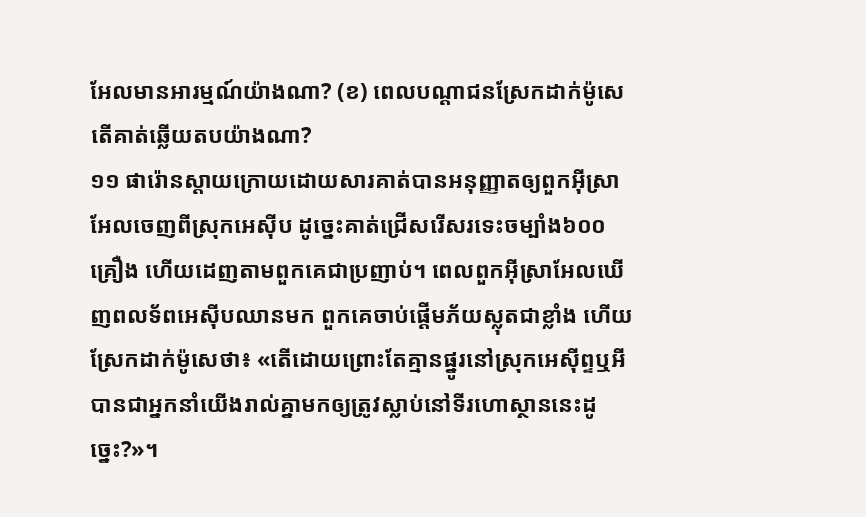អែលមានអារម្មណ៍យ៉ាងណា? (ខ) ពេលបណ្ដាជនស្រែកដាក់ម៉ូសេ តើគាត់ឆ្លើយតបយ៉ាងណា?
១១ ផារ៉ោនស្ដាយក្រោយដោយសារគាត់បានអនុញ្ញាតឲ្យពួកអ៊ីស្រាអែលចេញពីស្រុកអេស៊ីប ដូច្នេះគាត់ជ្រើសរើសរទេះចម្បាំង៦០០គ្រឿង ហើយដេញតាមពួកគេជាប្រញាប់។ ពេលពួកអ៊ីស្រាអែលឃើញពលទ័ពអេស៊ីបឈានមក ពួកគេចាប់ផ្ដើមភ័យស្លុតជាខ្លាំង ហើយស្រែកដាក់ម៉ូសេថា៖ «តើដោយព្រោះតែគ្មានផ្នូរនៅស្រុកអេស៊ីព្ទឬអី បានជាអ្នកនាំយើងរាល់គ្នាមកឲ្យត្រូវស្លាប់នៅទីរហោស្ថាននេះដូច្នេះ?»។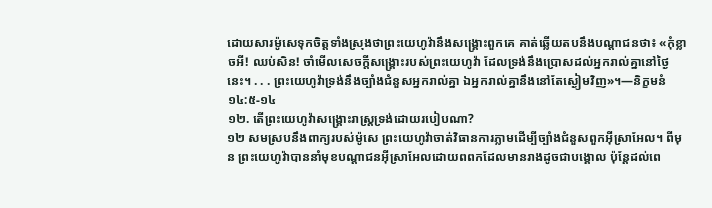ដោយសារម៉ូសេទុកចិត្តទាំងស្រុងថាព្រះយេហូវ៉ានឹងសង្គ្រោះពួកគេ គាត់ឆ្លើយតបនឹងបណ្ដាជនថា៖ «កុំខ្លាចអី! ឈប់សិន! ចាំមើលសេចក្ដីសង្គ្រោះរបស់ព្រះយេហូវ៉ា ដែលទ្រង់នឹងប្រោសដល់អ្នករាល់គ្នានៅថ្ងៃនេះ។ . . . ព្រះយេហូវ៉ាទ្រង់នឹងច្បាំងជំនួសអ្នករាល់គ្នា ឯអ្នករាល់គ្នានឹងនៅតែស្ងៀមវិញ»។—និក្ខមនំ ១៤:៥-១៤
១២. តើព្រះយេហូវ៉ាសង្គ្រោះរាស្ត្រទ្រង់ដោយរបៀបណា?
១២ សមស្របនឹងពាក្យរបស់ម៉ូសេ ព្រះយេហូវ៉ាចាត់វិធានការភ្លាមដើម្បីច្បាំងជំនួសពួកអ៊ីស្រាអែល។ ពីមុន ព្រះយេហូវ៉ាបាននាំមុខបណ្ដាជនអ៊ីស្រាអែលដោយពពកដែលមានរាងដូចជាបង្គោល ប៉ុន្តែដល់ពេ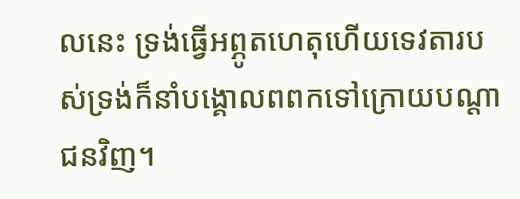លនេះ ទ្រង់ធ្វើអព្ភូតហេតុហើយទេវតារបស់ទ្រង់ក៏នាំបង្គោលពពកទៅក្រោយបណ្ដាជនវិញ។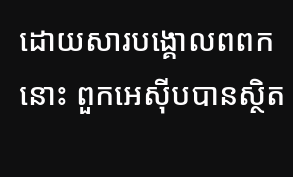ដោយសារបង្គោលពពកនោះ ពួកអេស៊ីបបានស្ថិត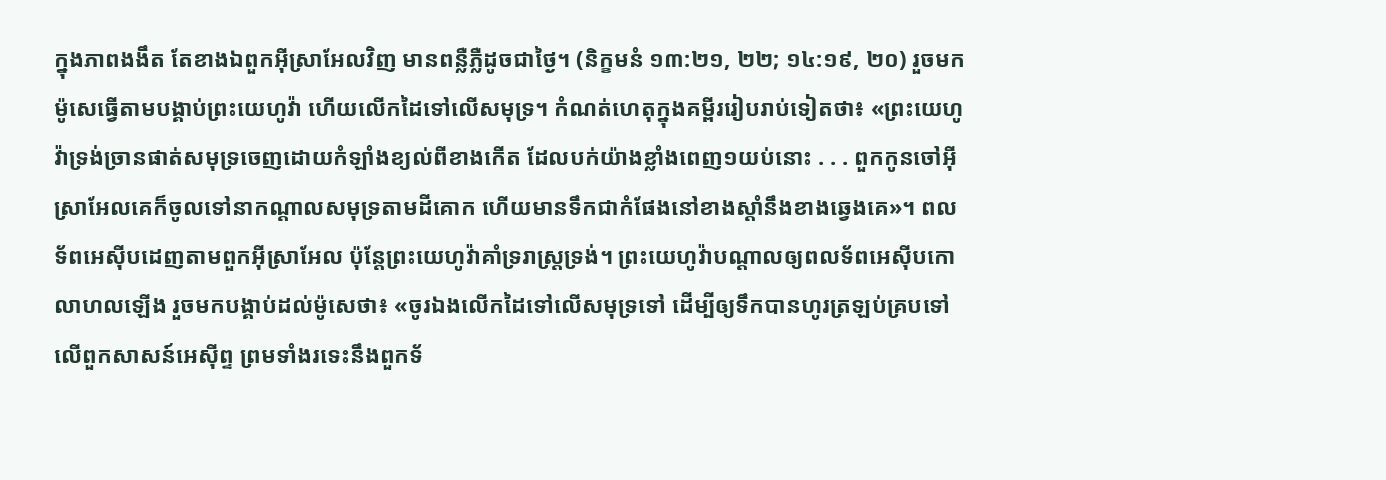ក្នុងភាពងងឹត តែខាងឯពួកអ៊ីស្រាអែលវិញ មានពន្លឺភ្លឺដូចជាថ្ងៃ។ (និក្ខមនំ ១៣:២១, ២២; ១៤:១៩, ២០) រួចមក ម៉ូសេធ្វើតាមបង្គាប់ព្រះយេហូវ៉ា ហើយលើកដៃទៅលើសមុទ្រ។ កំណត់ហេតុក្នុងគម្ពីររៀបរាប់ទៀតថា៖ «ព្រះយេហូវ៉ាទ្រង់ច្រានផាត់សមុទ្រចេញដោយកំឡាំងខ្យល់ពីខាងកើត ដែលបក់យ៉ាងខ្លាំងពេញ១យប់នោះ . . . ពួកកូនចៅអ៊ីស្រាអែលគេក៏ចូលទៅនាកណ្ដាលសមុទ្រតាមដីគោក ហើយមានទឹកជាកំផែងនៅខាងស្ដាំនឹងខាងឆ្វេងគេ»។ ពលទ័ពអេស៊ីបដេញតាមពួកអ៊ីស្រាអែល ប៉ុន្តែព្រះយេហូវ៉ាគាំទ្ររាស្ត្រទ្រង់។ ព្រះយេហូវ៉ាបណ្ដាលឲ្យពលទ័ពអេស៊ីបកោលាហលឡើង រួចមកបង្គាប់ដល់ម៉ូសេថា៖ «ចូរឯងលើកដៃទៅលើសមុទ្រទៅ ដើម្បីឲ្យទឹកបានហូរត្រឡប់គ្របទៅលើពួកសាសន៍អេស៊ីព្ទ ព្រមទាំងរទេះនឹងពួកទ័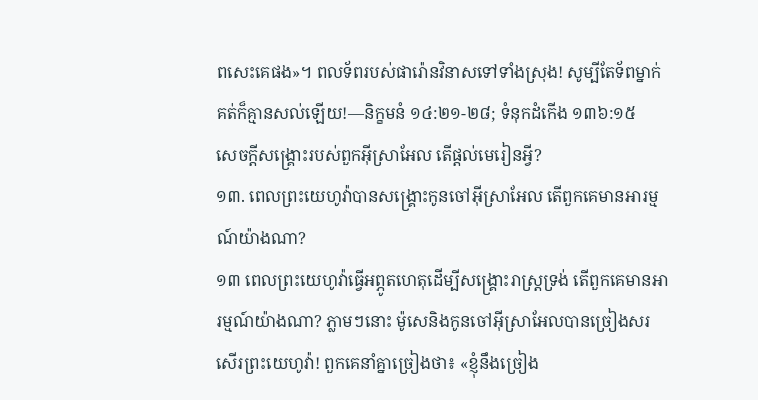ពសេះគេផង»។ ពលទ័ពរបស់ផារ៉ោនវិនាសទៅទាំងស្រុង! សូម្បីតែទ័ពម្នាក់គត់ក៏គ្មានសល់ឡើយ!—និក្ខមនំ ១៤:២១-២៨; ទំនុកដំកើង ១៣៦:១៥
សេចក្ដីសង្គ្រោះរបស់ពួកអ៊ីស្រាអែល តើផ្ដល់មេរៀនអ្វី?
១៣. ពេលព្រះយេហូវ៉ាបានសង្គ្រោះកូនចៅអ៊ីស្រាអែល តើពួកគេមានអារម្មណ៍យ៉ាងណា?
១៣ ពេលព្រះយេហូវ៉ាធ្វើអព្ភូតហេតុដើម្បីសង្គ្រោះរាស្ត្រទ្រង់ តើពួកគេមានអារម្មណ៍យ៉ាងណា? ភ្លាមៗនោះ ម៉ូសេនិងកូនចៅអ៊ីស្រាអែលបានច្រៀងសរសើរព្រះយេហូវ៉ា! ពួកគេនាំគ្នាច្រៀងថា៖ «ខ្ញុំនឹងច្រៀង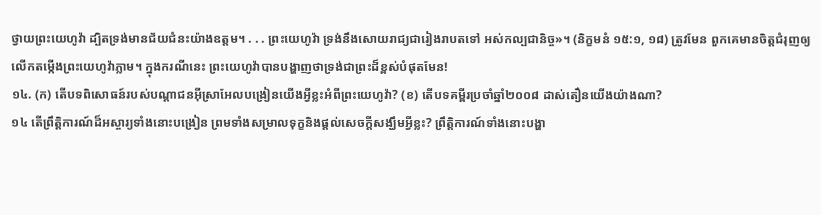ថ្វាយព្រះយេហូវ៉ា ដ្បិតទ្រង់មានជ័យជំនះយ៉ាងឧត្តម។ . . . ព្រះយេហូវ៉ា ទ្រង់នឹងសោយរាជ្យជារៀងរាបតទៅ អស់កល្បជានិច្ច»។ (និក្ខមនំ ១៥:១, ១៨) ត្រូវមែន ពួកគេមានចិត្តជំរុញឲ្យលើកតម្កើងព្រះយេហូវ៉ាភ្លាម។ ក្នុងករណីនេះ ព្រះយេហូវ៉ាបានបង្ហាញថាទ្រង់ជាព្រះដ៏ខ្ពស់បំផុតមែន!
១៤. (ក) តើបទពិសោធន៍របស់បណ្ដាជនអ៊ីស្រាអែលបង្រៀនយើងអ្វីខ្លះអំពីព្រះយេហូវ៉ា? (ខ) តើបទគម្ពីរប្រចាំឆ្នាំ២០០៨ ដាស់តឿនយើងយ៉ាងណា?
១៤ តើព្រឹត្ដិការណ៍ដ៏អស្ចារ្យទាំងនោះបង្រៀន ព្រមទាំងសម្រាលទុក្ខនិងផ្ដល់សេចក្ដីសង្ឃឹមអ្វីខ្លះ? ព្រឹត្ដិការណ៍ទាំងនោះបង្ហា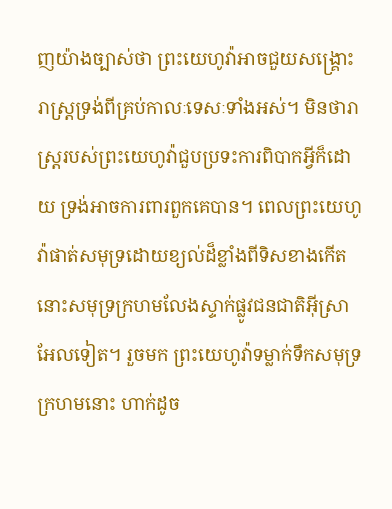ញយ៉ាងច្បាស់ថា ព្រះយេហូវ៉ាអាចជួយសង្គ្រោះរាស្ត្រទ្រង់ពីគ្រប់កាលៈទេសៈទាំងអស់។ មិនថារាស្ត្ររបស់ព្រះយេហូវ៉ាជួបប្រទះការពិបាកអ្វីក៏ដោយ ទ្រង់អាចការពារពួកគេបាន។ ពេលព្រះយេហូវ៉ាផាត់សមុទ្រដោយខ្យល់ដ៏ខ្លាំងពីទិសខាងកើត នោះសមុទ្រក្រហមលែងស្ទាក់ផ្លូវជនជាតិអ៊ីស្រាអែលទៀត។ រួចមក ព្រះយេហូវ៉ាទម្លាក់ទឹកសមុទ្រក្រហមនោះ ហាក់ដូច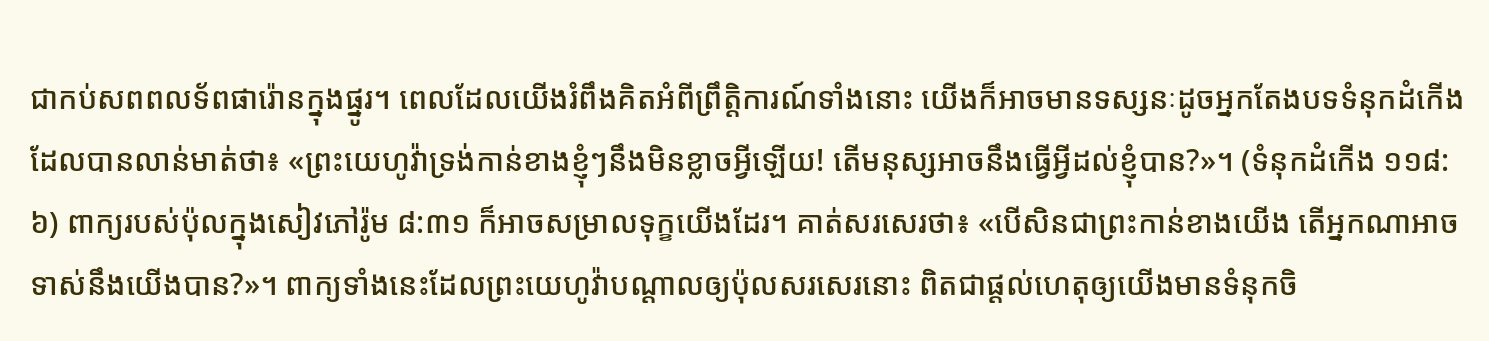ជាកប់សពពលទ័ពផារ៉ោនក្នុងផ្នូរ។ ពេលដែលយើងរំពឹងគិតអំពីព្រឹត្ដិការណ៍ទាំងនោះ យើងក៏អាចមានទស្សនៈដូចអ្នកតែងបទទំនុកដំកើងដែលបានលាន់មាត់ថា៖ «ព្រះយេហូវ៉ាទ្រង់កាន់ខាងខ្ញុំៗនឹងមិនខ្លាចអ្វីឡើយ! តើមនុស្សអាចនឹងធ្វើអ្វីដល់ខ្ញុំបាន?»។ (ទំនុកដំកើង ១១៨:៦) ពាក្យរបស់ប៉ុលក្នុងសៀវភៅរ៉ូម ៨:៣១ ក៏អាចសម្រាលទុក្ខយើងដែរ។ គាត់សរសេរថា៖ «បើសិនជាព្រះកាន់ខាងយើង តើអ្នកណាអាចទាស់នឹងយើងបាន?»។ ពាក្យទាំងនេះដែលព្រះយេហូវ៉ាបណ្ដាលឲ្យប៉ុលសរសេរនោះ ពិតជាផ្ដល់ហេតុឲ្យយើងមានទំនុកចិ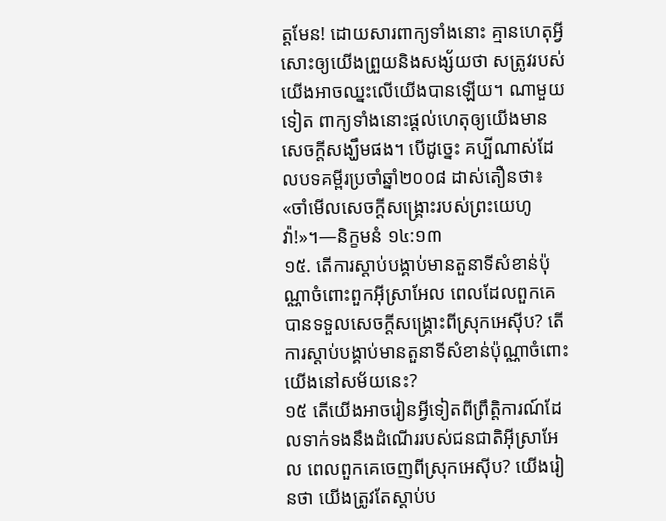ត្តមែន! ដោយសារពាក្យទាំងនោះ គ្មានហេតុអ្វីសោះឲ្យយើងព្រួយនិងសង្ស័យថា សត្រូវរបស់យើងអាចឈ្នះលើយើងបានឡើយ។ ណាមួយទៀត ពាក្យទាំងនោះផ្ដល់ហេតុឲ្យយើងមានសេចក្ដីសង្ឃឹមផង។ បើដូច្នេះ គប្បីណាស់ដែលបទគម្ពីរប្រចាំឆ្នាំ២០០៨ ដាស់តឿនថា៖ «ចាំមើលសេចក្ដីសង្គ្រោះរបស់ព្រះយេហូវ៉ា!»។—និក្ខមនំ ១៤:១៣
១៥. តើការស្ដាប់បង្គាប់មានតួនាទីសំខាន់ប៉ុណ្ណាចំពោះពួកអ៊ីស្រាអែល ពេលដែលពួកគេបានទទួលសេចក្ដីសង្គ្រោះពីស្រុកអេស៊ីប? តើការស្ដាប់បង្គាប់មានតួនាទីសំខាន់ប៉ុណ្ណាចំពោះយើងនៅសម័យនេះ?
១៥ តើយើងអាចរៀនអ្វីទៀតពីព្រឹត្ដិការណ៍ដែលទាក់ទងនឹងដំណើររបស់ជនជាតិអ៊ីស្រាអែល ពេលពួកគេចេញពីស្រុកអេស៊ីប? យើងរៀនថា យើងត្រូវតែស្ដាប់ប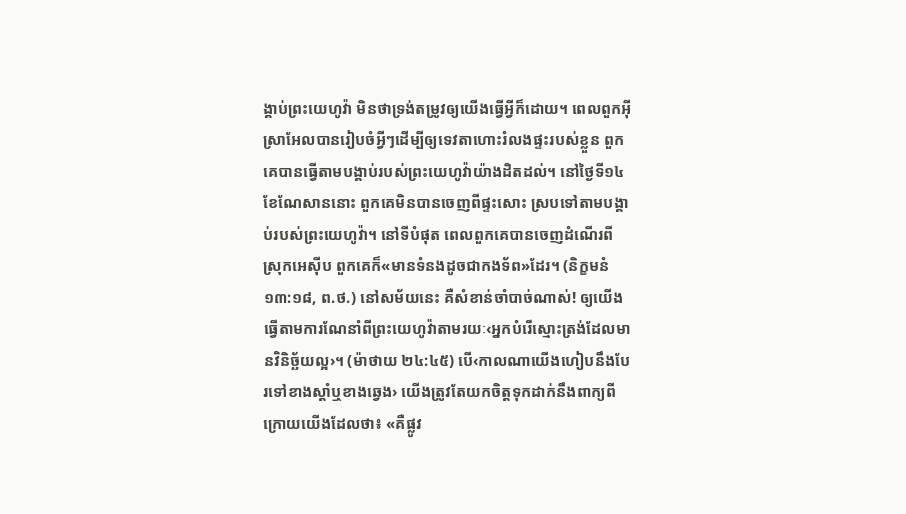ង្គាប់ព្រះយេហូវ៉ា មិនថាទ្រង់តម្រូវឲ្យយើងធ្វើអ្វីក៏ដោយ។ ពេលពួកអ៊ីស្រាអែលបានរៀបចំអ្វីៗដើម្បីឲ្យទេវតាហោះរំលងផ្ទះរបស់ខ្លួន ពួកគេបានធ្វើតាមបង្គាប់របស់ព្រះយេហូវ៉ាយ៉ាងដិតដល់។ នៅថ្ងៃទី១៤ ខែណែសាននោះ ពួកគេមិនបានចេញពីផ្ទះសោះ ស្របទៅតាមបង្គាប់របស់ព្រះយេហូវ៉ា។ នៅទីបំផុត ពេលពួកគេបានចេញដំណើរពីស្រុកអេស៊ីប ពួកគេក៏«មានទំនងដូចជាកងទ័ព»ដែរ។ (និក្ខមនំ ១៣:១៨, ព.ថ.) នៅសម័យនេះ គឺសំខាន់ចាំបាច់ណាស់! ឲ្យយើងធ្វើតាមការណែនាំពីព្រះយេហូវ៉ាតាមរយៈ‹អ្នកបំរើស្មោះត្រង់ដែលមានវិនិច្ឆ័យល្អ›។ (ម៉ាថាយ ២៤:៤៥) បើ‹កាលណាយើងហៀបនឹងបែរទៅខាងស្ដាំឬខាងឆ្វេង› យើងត្រូវតែយកចិត្តទុកដាក់នឹងពាក្យពីក្រោយយើងដែលថា៖ «គឺផ្លូវ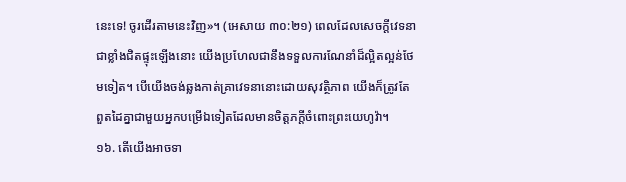នេះទេ! ចូរដើរតាមនេះវិញ»។ (អេសាយ ៣០:២១) ពេលដែលសេចក្ដីវេទនាជាខ្លាំងជិតផ្ទុះឡើងនោះ យើងប្រហែលជានឹងទទួលការណែនាំដ៏ល្អិតល្អន់ថែមទៀត។ បើយើងចង់ឆ្លងកាត់គ្រាវេទនានោះដោយសុវត្ថិភាព យើងក៏ត្រូវតែពួតដៃគ្នាជាមួយអ្នកបម្រើឯទៀតដែលមានចិត្តភក្ដីចំពោះព្រះយេហូវ៉ា។
១៦. តើយើងអាចទា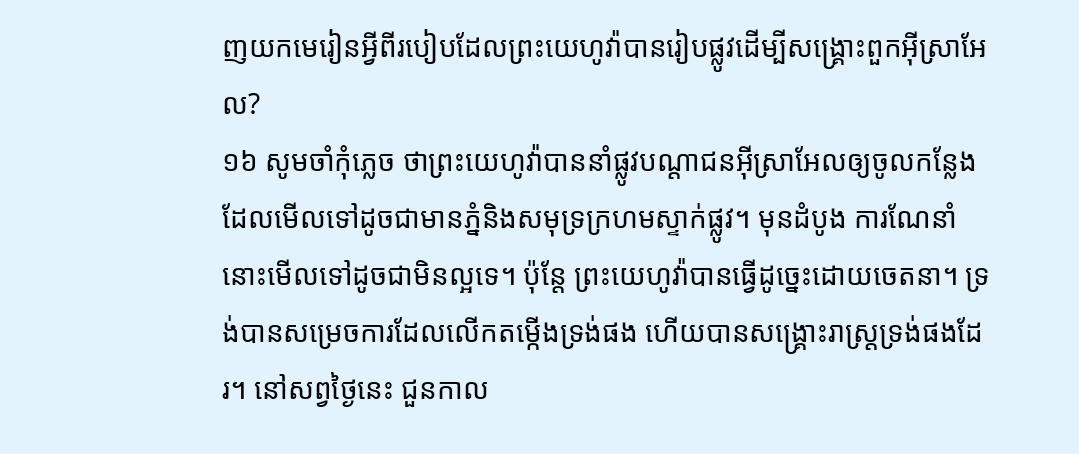ញយកមេរៀនអ្វីពីរបៀបដែលព្រះយេហូវ៉ាបានរៀបផ្លូវដើម្បីសង្គ្រោះពួកអ៊ីស្រាអែល?
១៦ សូមចាំកុំភ្លេច ថាព្រះយេហូវ៉ាបាននាំផ្លូវបណ្ដាជនអ៊ីស្រាអែលឲ្យចូលកន្លែងដែលមើលទៅដូចជាមានភ្នំនិងសមុទ្រក្រហមស្ទាក់ផ្លូវ។ មុនដំបូង ការណែនាំនោះមើលទៅដូចជាមិនល្អទេ។ ប៉ុន្តែ ព្រះយេហូវ៉ាបានធ្វើដូច្នេះដោយចេតនា។ ទ្រង់បានសម្រេចការដែលលើកតម្កើងទ្រង់ផង ហើយបានសង្គ្រោះរាស្ត្រទ្រង់ផងដែរ។ នៅសព្វថ្ងៃនេះ ជួនកាល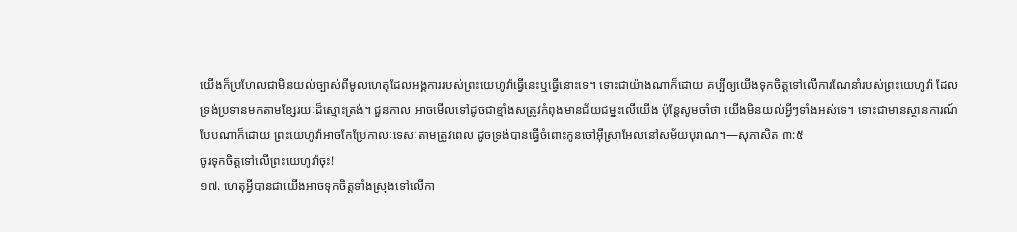យើងក៏ប្រហែលជាមិនយល់ច្បាស់ពីមូលហេតុដែលអង្គការរបស់ព្រះយេហូវ៉ាធ្វើនេះឬធ្វើនោះទេ។ ទោះជាយ៉ាងណាក៏ដោយ គប្បីឲ្យយើងទុកចិត្តទៅលើការណែនាំរបស់ព្រះយេហូវ៉ា ដែលទ្រង់ប្រទានមកតាមខ្សែរយៈដ៏ស្មោះត្រង់។ ជួនកាល អាចមើលទៅដូចជាខ្មាំងសត្រូវកំពុងមានជ័យជម្នះលើយើង ប៉ុន្តែសូមចាំថា យើងមិនយល់អ្វីៗទាំងអស់ទេ។ ទោះជាមានស្ថានការណ៍បែបណាក៏ដោយ ព្រះយេហូវ៉ាអាចកែប្រែកាលៈទេសៈតាមត្រូវពេល ដូចទ្រង់បានធ្វើចំពោះកូនចៅអ៊ីស្រាអែលនៅសម័យបុរាណ។—សុភាសិត ៣:៥
ចូរទុកចិត្តទៅលើព្រះយេហូវ៉ាចុះ!
១៧. ហេតុអ្វីបានជាយើងអាចទុកចិត្តទាំងស្រុងទៅលើកា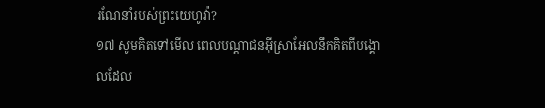រណែនាំរបស់ព្រះយេហូវ៉ា?
១៧ សូមគិតទៅមើល ពេលបណ្ដាជនអ៊ីស្រាអែលនឹកគិតពីបង្គោលដែល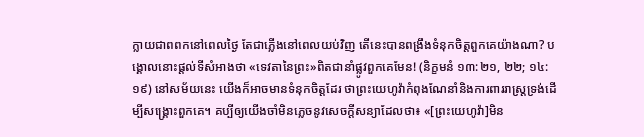ក្លាយជាពពកនៅពេលថ្ងៃ តែជាភ្លើងនៅពេលយប់វិញ តើនេះបានពង្រឹងទំនុកចិត្តពួកគេយ៉ាងណា? បង្គោលនោះផ្ដល់ទីសំអាងថា «ទេវតានៃព្រះ»ពិតជានាំផ្លូវពួកគេមែន! (និក្ខមនំ ១៣:២១, ២២; ១៤:១៩) នៅសម័យនេះ យើងក៏អាចមានទំនុកចិត្តដែរ ថាព្រះយេហូវ៉ាកំពុងណែនាំនិងការពាររាស្ត្រទ្រង់ដើម្បីសង្គ្រោះពួកគេ។ គប្បីឲ្យយើងចាំមិនភ្លេចនូវសេចក្ដីសន្យាដែលថា៖ «[ព្រះយេហូវ៉ា]មិន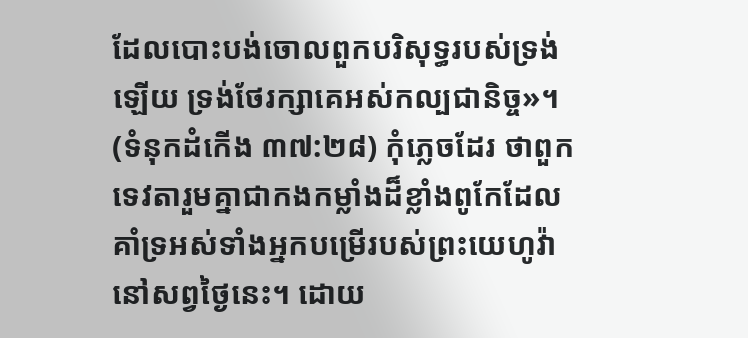ដែលបោះបង់ចោលពួកបរិសុទ្ធរបស់ទ្រង់ឡើយ ទ្រង់ថែរក្សាគេអស់កល្បជានិច្ច»។ (ទំនុកដំកើង ៣៧:២៨) កុំភ្លេចដែរ ថាពួកទេវតារួមគ្នាជាកងកម្លាំងដ៏ខ្លាំងពូកែដែលគាំទ្រអស់ទាំងអ្នកបម្រើរបស់ព្រះយេហូវ៉ានៅសព្វថ្ងៃនេះ។ ដោយ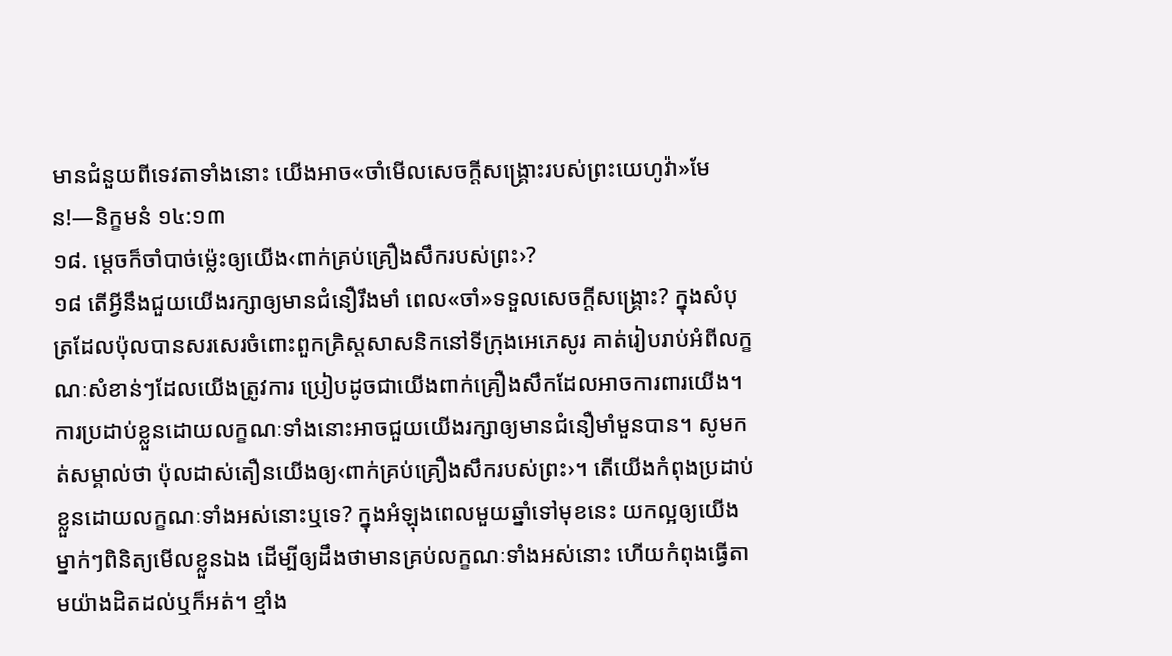មានជំនួយពីទេវតាទាំងនោះ យើងអាច«ចាំមើលសេចក្ដីសង្គ្រោះរបស់ព្រះយេហូវ៉ា»មែន!—និក្ខមនំ ១៤:១៣
១៨. ម្ដេចក៏ចាំបាច់ម្ល៉េះឲ្យយើង‹ពាក់គ្រប់គ្រឿងសឹករបស់ព្រះ›?
១៨ តើអ្វីនឹងជួយយើងរក្សាឲ្យមានជំនឿរឹងមាំ ពេល«ចាំ»ទទួលសេចក្ដីសង្គ្រោះ? ក្នុងសំបុត្រដែលប៉ុលបានសរសេរចំពោះពួកគ្រិស្តសាសនិកនៅទីក្រុងអេភេសូរ គាត់រៀបរាប់អំពីលក្ខណៈសំខាន់ៗដែលយើងត្រូវការ ប្រៀបដូចជាយើងពាក់គ្រឿងសឹកដែលអាចការពារយើង។ ការប្រដាប់ខ្លួនដោយលក្ខណៈទាំងនោះអាចជួយយើងរក្សាឲ្យមានជំនឿមាំមួនបាន។ សូមកត់សម្គាល់ថា ប៉ុលដាស់តឿនយើងឲ្យ‹ពាក់គ្រប់គ្រឿងសឹករបស់ព្រះ›។ តើយើងកំពុងប្រដាប់ខ្លួនដោយលក្ខណៈទាំងអស់នោះឬទេ? ក្នុងអំឡុងពេលមួយឆ្នាំទៅមុខនេះ យកល្អឲ្យយើងម្នាក់ៗពិនិត្យមើលខ្លួនឯង ដើម្បីឲ្យដឹងថាមានគ្រប់លក្ខណៈទាំងអស់នោះ ហើយកំពុងធ្វើតាមយ៉ាងដិតដល់ឬក៏អត់។ ខ្មាំង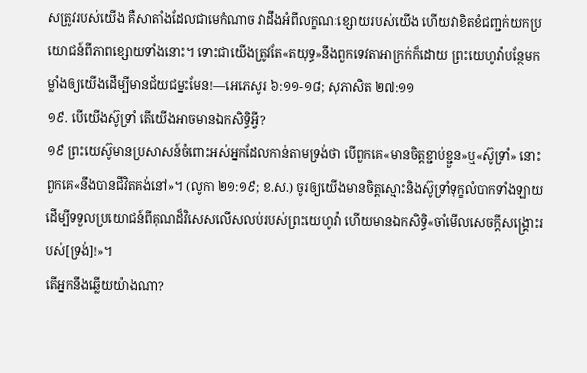សត្រូវរបស់យើង គឺសាតាំងដែលជាមេកំណាច វាដឹងអំពីលក្ខណៈខ្សោយរបស់យើង ហើយវាខិតខំជញ្ជក់យកប្រយោជន៍ពីភាពខ្សោយទាំងនោះ។ ទោះជាយើងត្រូវតែ«តយុទ្ធ»នឹងពួកទេវតាអាក្រក់ក៏ដោយ ព្រះយេហូវ៉ាបន្ថែមកម្លាំងឲ្យយើងដើម្បីមានជ័យជម្នះមែន!—អេភេសូរ ៦:១១-១៨; សុភាសិត ២៧:១១
១៩. បើយើងស៊ូទ្រាំ តើយើងអាចមានឯកសិទ្ធិអ្វី?
១៩ ព្រះយេស៊ូមានប្រសាសន៍ចំពោះអស់អ្នកដែលកាន់តាមទ្រង់ថា បើពួកគេ«មានចិត្តខ្ជាប់ខ្ជួន»ឬ«ស៊ូទ្រាំ» នោះពួកគេ«នឹងបានជីវិតគង់នៅ»។ (លូកា ២១:១៩; ខ.ស.) ចូរឲ្យយើងមានចិត្តស្មោះនិងស៊ូទ្រាំទុក្ខលំបាកទាំងឡាយ ដើម្បីទទួលប្រយោជន៍ពីគុណដ៏វិសេសលើសលប់របស់ព្រះយេហូវ៉ា ហើយមានឯកសិទ្ធិ«ចាំមើលសេចក្ដីសង្គ្រោះរបស់[ទ្រង់]!»។
តើអ្នកនឹងឆ្លើយយ៉ាងណា?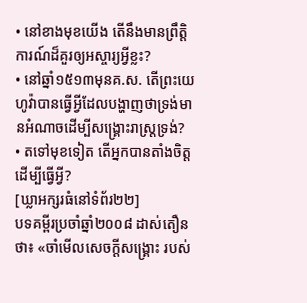• នៅខាងមុខយើង តើនឹងមានព្រឹត្ដិការណ៍ដ៏គួរឲ្យអស្ចារ្យអ្វីខ្លះ?
• នៅឆ្នាំ១៥១៣មុនគ.ស. តើព្រះយេហូវ៉ាបានធ្វើអ្វីដែលបង្ហាញថាទ្រង់មានអំណាចដើម្បីសង្គ្រោះរាស្ត្រទ្រង់?
• តទៅមុខទៀត តើអ្នកបានតាំងចិត្តដើម្បីធ្វើអ្វី?
[ឃ្លាអក្សរធំនៅទំព័រ២២]
បទគម្ពីរប្រចាំឆ្នាំ២០០៨ ដាស់តឿនថា៖ «ចាំមើលសេចក្ដីសង្គ្រោះ របស់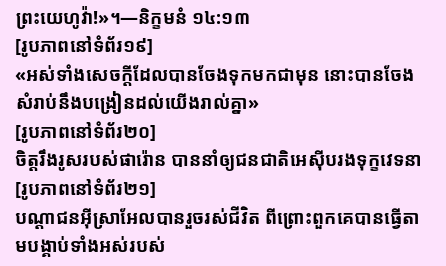ព្រះយេហូវ៉ា!»។—និក្ខមនំ ១៤:១៣
[រូបភាពនៅទំព័រ១៩]
«អស់ទាំងសេចក្ដីដែលបានចែងទុកមកជាមុន នោះបានចែងសំរាប់នឹងបង្រៀនដល់យើងរាល់គ្នា»
[រូបភាពនៅទំព័រ២០]
ចិត្តរឹងរូសរបស់ផារ៉ោន បាននាំឲ្យជនជាតិអេស៊ីបរងទុក្ខវេទនា
[រូបភាពនៅទំព័រ២១]
បណ្ដាជនអ៊ីស្រាអែលបានរួចរស់ជីវិត ពីព្រោះពួកគេបានធ្វើតាមបង្គាប់ទាំងអស់របស់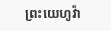ព្រះយេហូវ៉ា